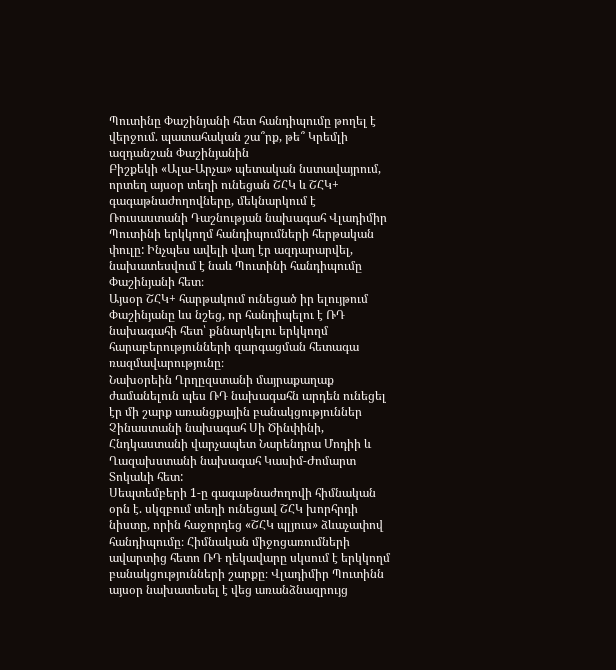Պուտինը Փաշինյանի հետ հանդիպումը թողել է վերջում. պատահական շա՞րք, թե՞ Կրեմլի ազդանշան Փաշինյանին
Բիշքեկի «Ալա-Արչա» պետական նստավայրում, որտեղ այսօր տեղի ունեցան ՇՀԿ և ՇՀԿ+ գագաթնաժողովները, մեկնարկում է Ռուսաստանի Դաշնության նախագահ Վլադիմիր Պուտինի երկկողմ հանդիպումների հերթական փուլը: Ինչպես ավելի վաղ էր ազդարարվել, նախատեսվում է նաև Պուտինի հանդիպումը Փաշինյանի հետ։
Այսօր ՇՀԿ+ հարթակում ունեցած իր ելույթում Փաշինյանը ևս նշեց, որ հանդիպելու է ՌԴ նախագահի հետ՝ քննարկելու երկկողմ հարաբերությունների զարգացման հետագա ռազմավարությունը։
Նախօրեին Ղրղըզստանի մայրաքաղաք ժամանելուն պես ՌԴ նախագահն արդեն ունեցել էր մի շարք առանցքային բանակցություններ Չինաստանի նախագահ Սի Ծինփինի, Հնդկաստանի վարչապետ Նարենդրա Մոդիի և Ղազախստանի նախագահ Կասիմ-Ժոմարտ Տոկաևի հետ:
Սեպտեմբերի 1-ը գագաթնաժողովի հիմնական օրն է. սկզբում տեղի ունեցավ ՇՀԿ խորհրդի նիստը, որին հաջորդեց «ՇՀԿ պլյուս» ձևաչափով հանդիպումը։ Հիմնական միջոցառումների ավարտից հետո ՌԴ ղեկավարը սկսում է երկկողմ բանակցությունների շարքը։ Վլադիմիր Պուտինն այսօր նախատեսել է վեց առանձնազրույց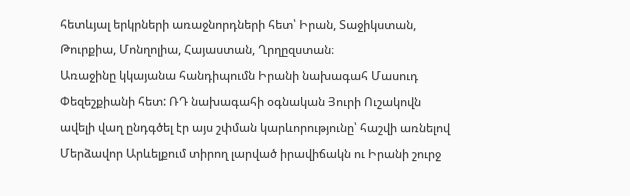հետևյալ երկրների առաջնորդների հետ՝ Իրան, Տաջիկստան, Թուրքիա, Մոնղոլիա, Հայաստան, Ղրղըզստան։
Առաջինը կկայանա հանդիպումն Իրանի նախագահ Մասուդ Փեզեշքիանի հետ: ՌԴ նախագահի օգնական Յուրի Ուշակովն ավելի վաղ ընդգծել էր այս շփման կարևորությունը՝ հաշվի առնելով Մերձավոր Արևելքում տիրող լարված իրավիճակն ու Իրանի շուրջ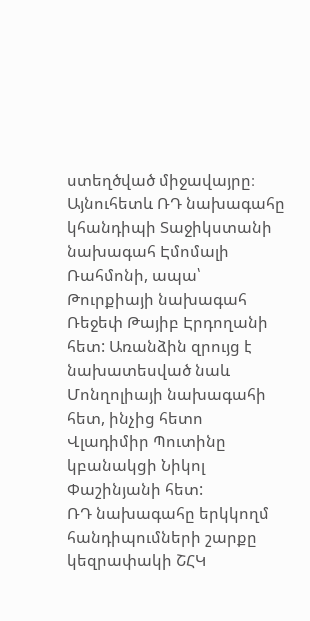ստեղծված միջավայրը։ Այնուհետև ՌԴ նախագահը կհանդիպի Տաջիկստանի նախագահ Էմոմալի Ռահմոնի, ապա՝ Թուրքիայի նախագահ Ռեջեփ Թայիբ Էրդողանի հետ: Առանձին զրույց է նախատեսված նաև Մոնղոլիայի նախագահի հետ, ինչից հետո Վլադիմիր Պուտինը կբանակցի Նիկոլ Փաշինյանի հետ:
ՌԴ նախագահը երկկողմ հանդիպումների շարքը կեզրափակի ՇՀԿ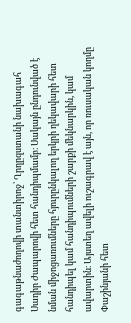գագաթնաժողովի տանտիրոջ՝ Ղրղըզստանի նախագահ Սադիր Ժապարովի հետ հանդիպմամբ։ Սակայն ընդունված է նման միջոցառումները հյուրընկալող երկրի ղեկավարի հետ հանդիպել կամ հանդիպումների շարքի մեկնարկին, կամ ավարտին։ Այստեղ ավելի ուշագրավ է այն, որ ռուսական կողմը Փաշինյանի հետ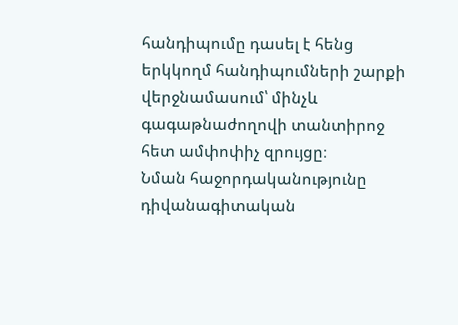հանդիպումը դասել է հենց երկկողմ հանդիպումների շարքի վերջնամասում՝ մինչև գագաթնաժողովի տանտիրոջ հետ ամփոփիչ զրույցը։
Նման հաջորդականությունը դիվանագիտական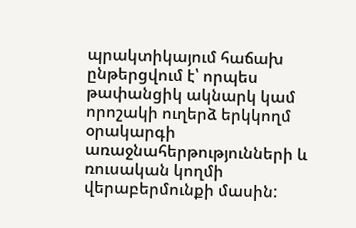պրակտիկայում հաճախ ընթերցվում է՝ որպես թափանցիկ ակնարկ կամ որոշակի ուղերձ երկկողմ օրակարգի առաջնահերթությունների և ռուսական կողմի վերաբերմունքի մասին: